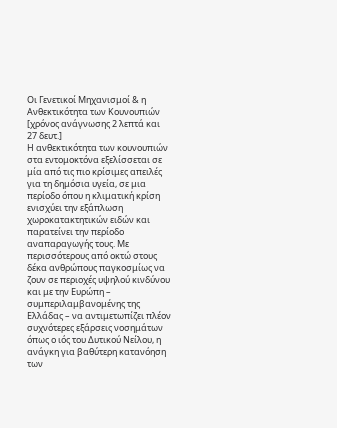Οι Γενετικοί Μηχανισμοί & η Ανθεκτικότητα των Κουνουπιών
[χρόνος ανάγνωσης 2 λεπτά και 27 δευτ.]
Η ανθεκτικότητα των κουνουπιών στα εντομοκτόνα εξελίσσεται σε μία από τις πιο κρίσιμες απειλές για τη δημόσια υγεία, σε μια περίοδο όπου η κλιματική κρίση ενισχύει την εξάπλωση χωροκατακτητικών ειδών και παρατείνει την περίοδο αναπαραγωγής τους. Με περισσότερους από οκτώ στους δέκα ανθρώπους παγκοσμίως να ζουν σε περιοχές υψηλού κινδύνου και με την Ευρώπη – συμπεριλαμβανομένης της Ελλάδας – να αντιμετωπίζει πλέον συχνότερες εξάρσεις νοσημάτων όπως ο ιός του Δυτικού Νείλου, η ανάγκη για βαθύτερη κατανόηση των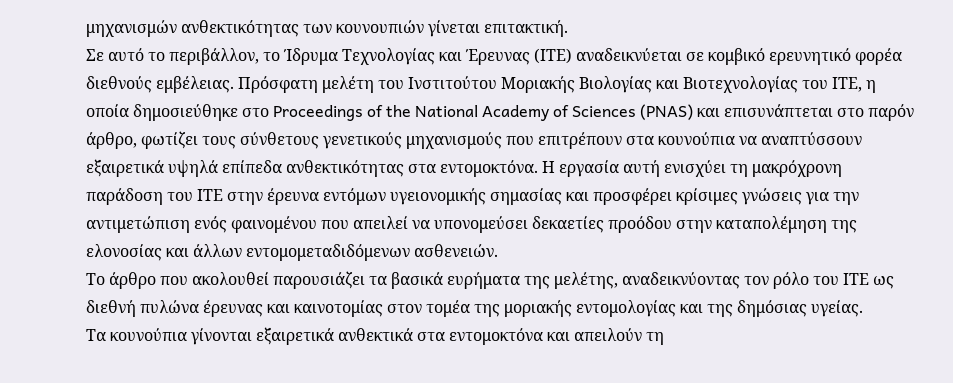μηχανισμών ανθεκτικότητας των κουνουπιών γίνεται επιτακτική.
Σε αυτό το περιβάλλον, το Ίδρυμα Τεχνολογίας και Έρευνας (ΙΤΕ) αναδεικνύεται σε κομβικό ερευνητικό φορέα διεθνούς εμβέλειας. Πρόσφατη μελέτη του Ινστιτούτου Μοριακής Βιολογίας και Βιοτεχνολογίας του ΙΤΕ, η οποία δημοσιεύθηκε στο Proceedings of the National Academy of Sciences (PNAS) και επισυνάπτεται στο παρόν άρθρο, φωτίζει τους σύνθετους γενετικούς μηχανισμούς που επιτρέπουν στα κουνούπια να αναπτύσσουν εξαιρετικά υψηλά επίπεδα ανθεκτικότητας στα εντομοκτόνα. Η εργασία αυτή ενισχύει τη μακρόχρονη παράδοση του ΙΤΕ στην έρευνα εντόμων υγειονομικής σημασίας και προσφέρει κρίσιμες γνώσεις για την αντιμετώπιση ενός φαινομένου που απειλεί να υπονομεύσει δεκαετίες προόδου στην καταπολέμηση της ελονοσίας και άλλων εντομομεταδιδόμενων ασθενειών.
Το άρθρο που ακολουθεί παρουσιάζει τα βασικά ευρήματα της μελέτης, αναδεικνύοντας τον ρόλο του ΙΤΕ ως διεθνή πυλώνα έρευνας και καινοτομίας στον τομέα της μοριακής εντομολογίας και της δημόσιας υγείας.
Τα κουνούπια γίνονται εξαιρετικά ανθεκτικά στα εντομοκτόνα και απειλούν τη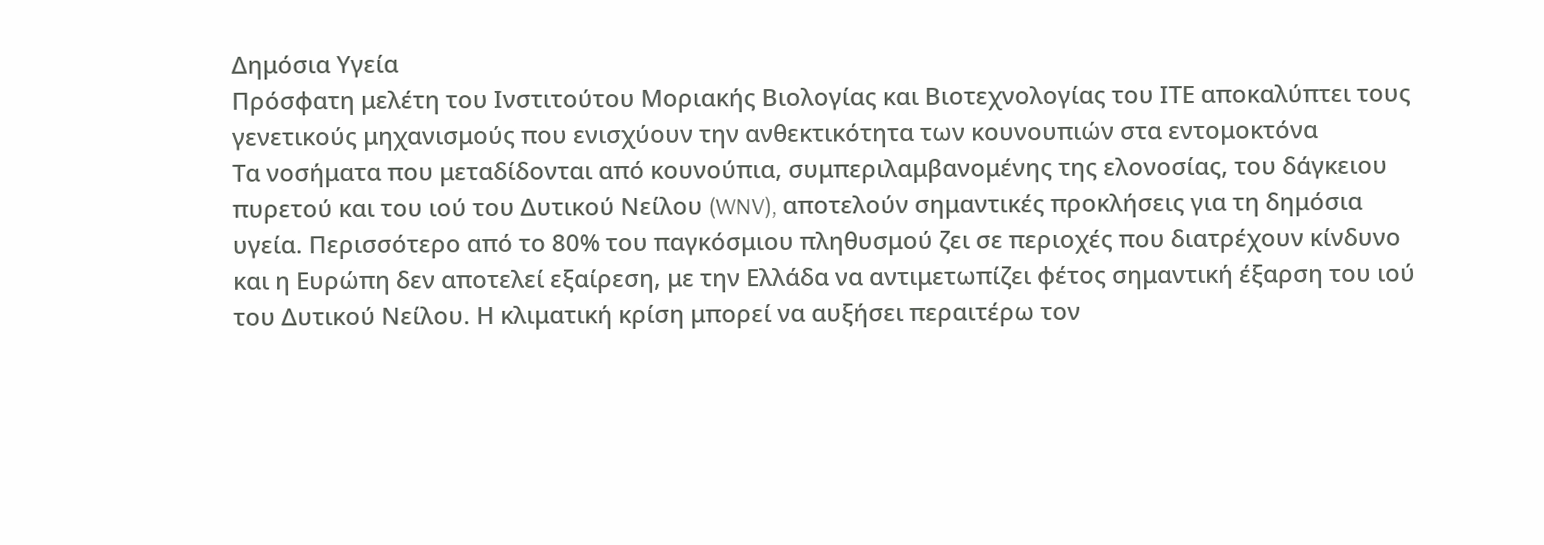Δημόσια Υγεία
Πρόσφατη μελέτη του Ινστιτούτου Μοριακής Βιολογίας και Βιοτεχνολογίας του ΙΤΕ αποκαλύπτει τους γενετικούς μηχανισμούς που ενισχύουν την ανθεκτικότητα των κουνουπιών στα εντομοκτόνα
Τα νοσήματα που μεταδίδονται από κουνούπια, συμπεριλαμβανομένης της ελονοσίας, του δάγκειου πυρετού και του ιού του Δυτικού Νείλου (WNV), αποτελούν σημαντικές προκλήσεις για τη δημόσια υγεία. Περισσότερο από το 80% του παγκόσμιου πληθυσμού ζει σε περιοχές που διατρέχουν κίνδυνο και η Ευρώπη δεν αποτελεί εξαίρεση, με την Ελλάδα να αντιμετωπίζει φέτος σημαντική έξαρση του ιού του Δυτικού Νείλου. Η κλιματική κρίση μπορεί να αυξήσει περαιτέρω τον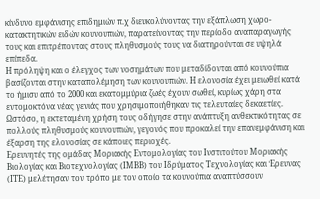κίνδυνο εμφάνισης επιδημιών π.χ διευκολύνοντας την εξάπλωση χωρο-κατακτητικών ειδών κουνουπιών, παρατείνοντας την περίοδο αναπαραγωγής τους και επιτρέποντας στους πληθυσμούς τους να διατηρούνται σε υψηλά επίπεδα.
Η πρόληψη και ο έλεγχος των νοσημάτων που μεταδίδονται από κουνούπια βασίζονται στην καταπολέμηση των κουνουπιών. Η ελονοσία έχει μειωθεί κατά το ήμισυ από το 2000 και εκατομμύρια ζωές έχουν σωθεί, κυρίως χάρη στα εντομοκτόνα νέας γενιάς που χρησιμοποιήθηκαν τις τελευταίες δεκαετίες. Ωστόσο, η εκτεταμένη χρήση τους οδήγησε στην ανάπτυξη ανθεκτικότητας σε πολλούς πληθυσμούς κουνουπιών, γεγονός που προκαλεί την επανεμφάνιση και έξαρση της ελονοσίας σε κάποιες περιοχές.
Ερευνητές της ομάδας Μοριακής Εντομολογίας του Ινστιτούτου Μοριακής Βιολογίας και Βιοτεχνολογίας (ΙΜΒΒ) του Ιδρύματος Τεχνολογίας και Έρευνας (ΙΤΕ) μελέτησαν τον τρόπο με τον οποίο τα κουνούπια αναπτύσσουν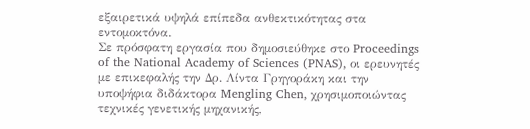εξαιρετικά υψηλά επίπεδα ανθεκτικότητας στα εντομοκτόνα.
Σε πρόσφατη εργασία που δημοσιεύθηκε στο Proceedings of the National Academy of Sciences (PNAS), οι ερευνητές με επικεφαλής την Δρ. Λίντα Γρηγοράκη και την υποψήφια διδάκτορα Mengling Chen, χρησιμοποιώντας τεχνικές γενετικής μηχανικής,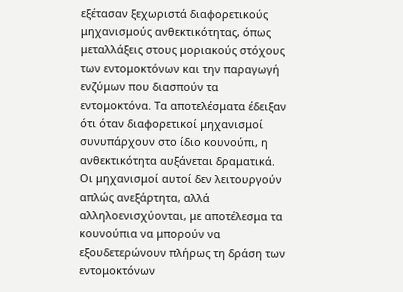εξέτασαν ξεχωριστά διαφορετικούς μηχανισμούς ανθεκτικότητας, όπως μεταλλάξεις στους μοριακούς στόχους των εντομοκτόνων και την παραγωγή ενζύμων που διασπούν τα εντομοκτόνα. Τα αποτελέσματα έδειξαν ότι όταν διαφορετικοί μηχανισμοί συνυπάρχουν στο ίδιο κουνούπι, η ανθεκτικότητα αυξάνεται δραματικά. Οι μηχανισμοί αυτοί δεν λειτουργούν απλώς ανεξάρτητα, αλλά αλληλοενισχύονται, με αποτέλεσμα τα κουνούπια να μπορούν να εξουδετερώνουν πλήρως τη δράση των εντομοκτόνων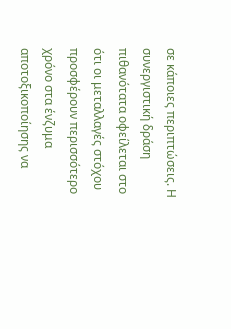σε κάποιες περιπτώσεις. Η συνεργιστική δράση πιθανότατα οφείλεται στο ότι οι μεταλλαγές στόχου προσφέρουν περισσότερο χρόνο στα ένζυμα αποτοξικοποίησης να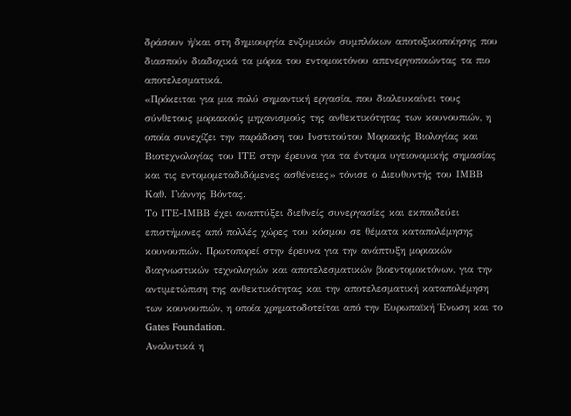δράσουν ή/και στη δημιουργία ενζυμικών συμπλόκων αποτοξικοποίησης που διασπούν διαδοχικά τα μόρια του εντομοκτόνου απενεργοποιώντας τα πιο αποτελεσματικά.
«Πρόκειται για μια πολύ σημαντική εργασία, που διαλευκαίνει τους σύνθετους μοριακούς μηχανισμούς της ανθεκτικότητας των κουνουπιών, η οποία συνεχίζει την παράδοση του Ινστιτούτου Μοριακής Βιολογίας και Βιοτεχνολογίας του ΙΤΕ στην έρευνα για τα έντομα υγειονομικής σημασίας και τις εντομομεταδιδόμενες ασθένειες» τόνισε ο Διευθυντής του ΙΜΒΒ Καθ. Γιάννης Βόντας.
Το ΙΤΕ-ΙΜΒΒ έχει αναπτύξει διεθνείς συνεργασίες και εκπαιδεύει επιστήμονες από πολλές χώρες του κόσμου σε θέματα καταπολέμησης κουνουπιών. Πρωτοπορεί στην έρευνα για την ανάπτυξη μοριακών διαγνωστικών τεχνολογιών και αποτελεσματικών βιοεντομοκτόνων, για την αντιμετώπιση της ανθεκτικότητας και την αποτελεσματική καταπολέμηση των κουνουπιών, η οποία χρηματοδοτείται από την Ευρωπαϊκή Ένωση και το Gates Foundation.
Αναλυτικά η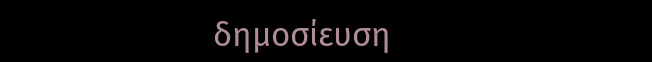δημοσίευση